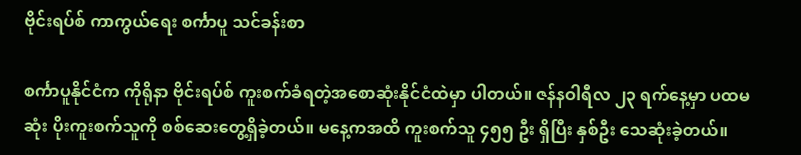ဗိုင်းရပ်စ် ကာကွယ်ရေး စင်္ကာပူ သင်ခန်းစာ

စင်္ကာပူနိုင်ငံက ကိုရိုနာ ဗိုင်းရပ်စ် ကူးစက်ခံရတဲ့အစောဆုံးနိုင်ငံထဲမှာ ပါတယ်။ ဇန်နဝါရီလ ၂၃ ရက်နေ့မှာ ပထမဆုံး ပိုးကူးစက်သူကို စစ်ဆေးတွေ့ရှိခဲ့တယ်။ မနေ့ကအထိ ကူးစက်သူ ၄၅၅ ဦး ရှိပြီး နှစ်ဦး သေဆုံးခဲ့တယ်။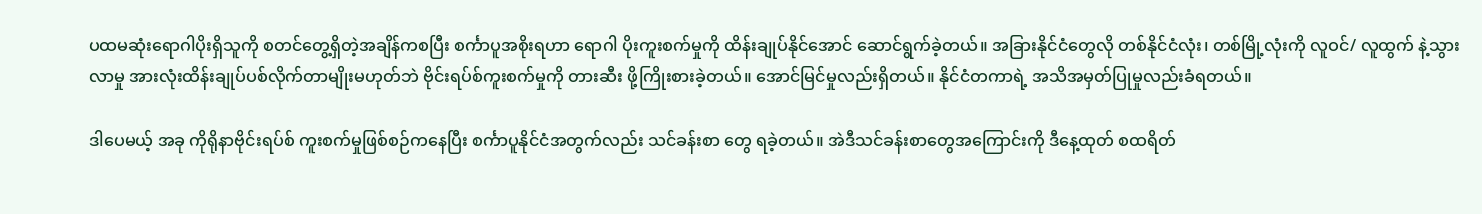ပထမဆုံးရောဂါပိုးရှိသူကို စတင်တွေ့ရှိတဲ့အချိန်ကစပြီး စင်္ကာပူအစိုးရဟာ ရောဂါ ပိုးကူးစက်မှုကို ထိန်းချုပ်နိုင်အောင် ဆောင်ရွက်ခဲ့တယ်။ အခြားနိုင်ငံတွေလို တစ်နိုင်ငံလုံး၊ တစ်မြို့လုံးကို လူဝင်/ လူထွက် နဲ့သွားလာမှု အားလုံးထိန်းချုပ်ပစ်လိုက်တာမျိုးမဟုတ်ဘဲ ဗိုင်းရပ်စ်ကူးစက်မှုကို တားဆီး ဖို့ကြိုးစားခဲ့တယ်။ အောင်မြင်မှုလည်းရှိတယ်။ နိုင်ငံတကာရဲ့ အသိအမှတ်ပြုမှုလည်းခံရတယ်။

ဒါပေမယ့် အခု ကိုရိုနာဗိုင်းရပ်စ် ကူးစက်မှုဖြစ်စဉ်ကနေပြီး စင်္ကာပူနိုင်ငံအတွက်လည်း သင်ခန်းစာ တွေ ရခဲ့တယ်။ အဲဒီသင်ခန်းစာတွေအကြောင်းကို ဒီနေ့ထုတ် စထရိတ်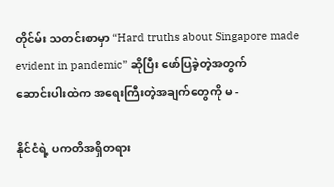တိုင်မ်း သတင်းစာမှာ “Hard truths about Singapore made evident in pandemic” ဆိုပြီး ဖော်ပြခဲ့တဲ့အတွက်
ဆောင်းပါးထဲက အရေးကြီးတဲ့အချက်တွေကို မ -

နိုင်ငံရဲ့ ပကတိအရှိတရား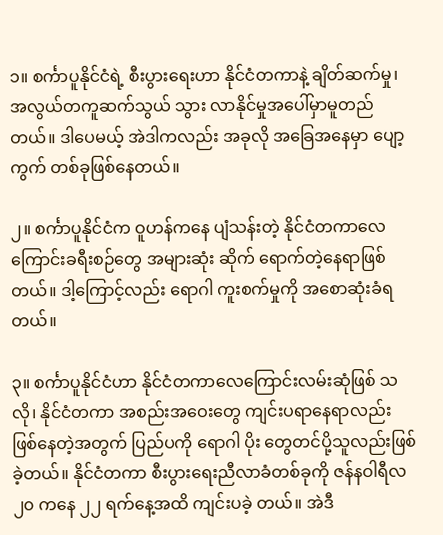၁။ စင်္ကာပူနိုင်ငံရဲ့ စီးပွားရေးဟာ နိုင်ငံတကာနဲ့ ချိတ်ဆက်မှု၊ အလွယ်တကူဆက်သွယ် သွား လာနိုင်မှုအပေါ်မှာမူတည်တယ်။ ဒါပေမယ့် အဲဒါကလည်း အခုလို အခြေအနေမှာ ပျော့ကွက် တစ်ခုဖြစ်နေတယ်။

၂။ စင်္ကာပူနိုင်ငံက ဝူဟန်ကနေ ပျံသန်းတဲ့ နိုင်ငံတကာလေကြောင်းခရီးစဉ်တွေ အများဆုံး ဆိုက် ရောက်တဲ့နေရာဖြစ်တယ်။ ဒါ့ကြောင့်လည်း ရောဂါ ကူးစက်မှုကို အစောဆုံးခံရတယ်။

၃။ စင်္ကာပူနိုင်ငံဟာ နိုင်ငံတကာလေကြောင်းလမ်းဆုံဖြစ် သလို၊ နိုင်ငံတကာ အစည်းအဝေးတွေ ကျင်းပရာနေရာလည်း ဖြစ်နေတဲ့အတွက် ပြည်ပကို ရောဂါ ပိုး တွေတင်ပို့သူလည်းဖြစ်ခဲ့တယ်။ နိုင်ငံတကာ စီးပွားရေးညီလာခံတစ်ခုကို ဇန်နဝါရီလ ၂၀ ကနေ ၂၂ ရက်နေ့အထိ ကျင်းပခဲ့ တယ်။ အဲဒီ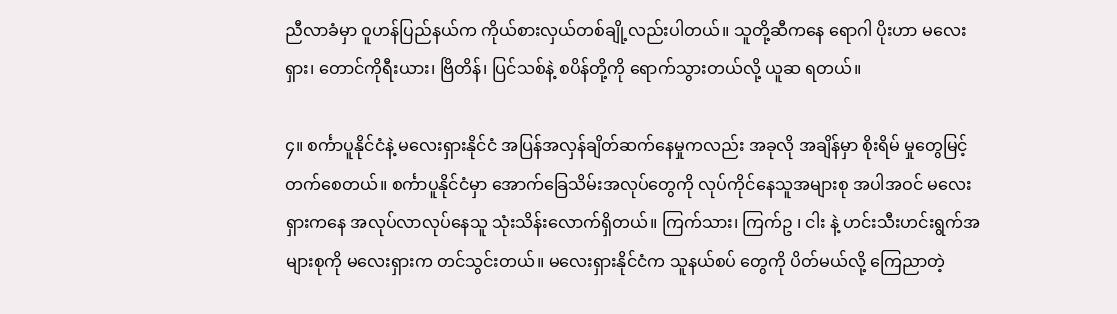ညီလာခံမှာ ဝူဟန်ပြည်နယ်က ကိုယ်စားလှယ်တစ်ချို့လည်းပါတယ်။ သူတို့ဆီကနေ ရောဂါ ပိုးဟာ မလေးရှား၊ တောင်ကိုရီးယား၊ ဗြိတိန်၊ ပြင်သစ်နဲ့ စပိန်တို့ကို ရောက်သွားတယ်လို့ ယူဆ ရတယ်။

၄။ စင်္ကာပူနိုင်ငံနဲ့ မလေးရှားနိုင်ငံ အပြန်အလှန်ချိတ်ဆက်နေမှုကလည်း အခုလို အချိန်မှာ စိုးရိမ် မှုတွေမြင့်တက်စေတယ်။ စင်္ကာပူနိုင်ငံမှာ အောက်ခြေသိမ်းအလုပ်တွေကို လုပ်ကိုင်နေသူအများစု အပါအဝင် မလေးရှားကနေ အလုပ်လာလုပ်နေသူ သုံးသိန်းလောက်ရှိတယ်။ ကြက်သား၊ ကြက်ဥ ၊ ငါး နဲ့ ဟင်းသီးဟင်းရွက်အများစုကို မလေးရှားက တင်သွင်းတယ်။ မလေးရှားနိုင်ငံက သူနယ်စပ် တွေကို ပိတ်မယ်လို့ ကြေညာတဲ့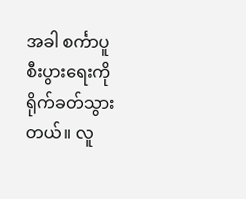အခါ စင်္ကာပူစီးပွားရေးကို ရိုက်ခတ်သွားတယ်။ လူ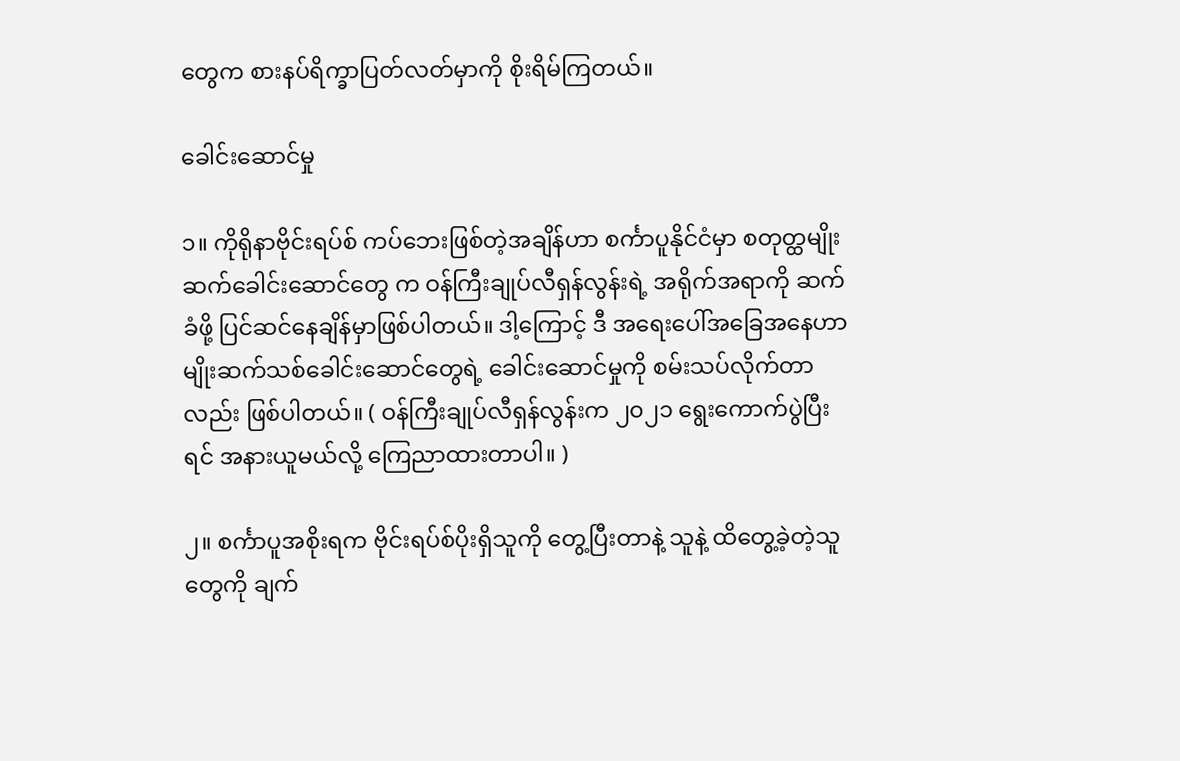တွေက စားနပ်ရိက္ခာပြတ်လတ်မှာကို စိုးရိမ်ကြတယ်။

ခေါင်းဆောင်မှု

၁။ ကိုရိုနာဗိုင်းရပ်စ် ကပ်ဘေးဖြစ်တဲ့အချိန်ဟာ စင်္ကာပူနိုင်ငံမှာ စတုတ္ထမျိုးဆက်ခေါင်းဆောင်တွေ က ဝန်ကြီးချုပ်လီရှန်လွန်းရဲ့ အရိုက်အရာကို ဆက်ခံဖို့ ပြင်ဆင်နေချိန်မှာဖြစ်ပါတယ်။ ဒါ့ကြောင့် ဒီ အရေးပေါ်အခြေအနေဟာ မျိုးဆက်သစ်ခေါင်းဆောင်တွေရဲ့ ခေါင်းဆောင်မှုကို စမ်းသပ်လိုက်တာ လည်း ဖြစ်ပါတယ်။ ( ဝန်ကြီးချုပ်လီရှန်လွန်းက ၂၀၂၁ ရွေးကောက်ပွဲပြီးရင် အနားယူမယ်လို့ ကြေညာထားတာပါ။ )

၂။ စင်္ကာပူအစိုးရက ဗိုင်းရပ်စ်ပိုးရှိသူကို တွေ့ပြီးတာနဲ့ သူနဲ့ ထိတွေ့ခဲ့တဲ့သူတွေကို ချက်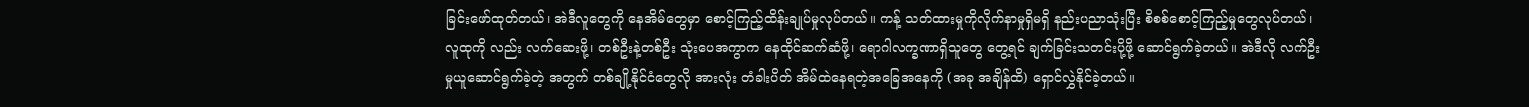ခြင်းဖော်ထုတ်တယ်၊ အဲဒီလူတွေကို နေအိမ်တွေမှာ စောင့်ကြည့်ထိန်းချုပ်မှုလုပ်တယ်။ ကန့် သတ်ထားမှုကိုလိုက်နာမှုရှိမရှိ နည်းပညာသုံးပြီး စိစစ်စောင့်ကြည့်မှုတွေလုပ်တယ်၊ လူထုကို လည်း လက်ဆေးဖို့၊ တစ်ဦးနဲ့တစ်ဦး သုံးပေအကွာက နေထိုင်ဆက်ဆံဖို့၊ ရောဂါလက္ခဏာရှိသူတွေ တွေ့ရင် ချက်ခြင်းသတင်းပို့ဖို့ ဆောင်ရွက်ခဲ့တယ်။ အဲဒီလို လက်ဦးမှုယူဆောင်ရွက်ခဲ့တဲ့ အတွက် တစ်ချို့နိုင်ငံတွေလို အားလုံး တံခါးပိတ် အိမ်ထဲနေရတဲ့အခြေအနေကို (အခု အချိန်ထိ) ရှောင်လွှဲနိုင်ခဲ့တယ်။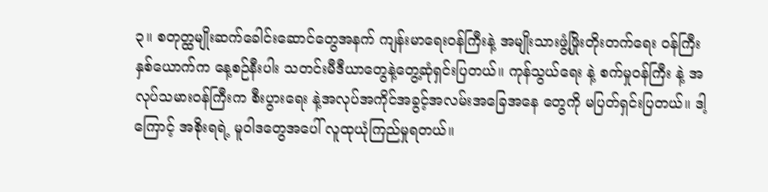၃။ စတုတ္ထမျိုးဆက်ခေါင်းဆောင်တွေအနက် ကျန်းမာရေးဝန်ကြီးနဲ့ အမျိုးသားဖွံ့ဖြိုးတိုးတက်ရေး ဝန်ကြီးနှစ်ယောက်က နေ့စဉ်နီးပါး သတင်းမီဒီယာတွေနဲ့တွေ့ဆုံရှင်းပြတယ်။ ကုန်သွယ်ရေး နဲ့ စက်မှုဝန်ကြီး နဲ့ အလုပ်သမားဝန်ကြီးက စီးပွားရေး နဲ့အလုပ်အကိုင်အခွင့်အလမ်းအခြေအနေ တွေကို မပြတ်ရှင်းပြတယ်။ ဒါ့ကြောင့် အစိုးရရဲ့ မူဝါဒတွေအပေါ် လူထုယုံကြည်မှုရတယ်။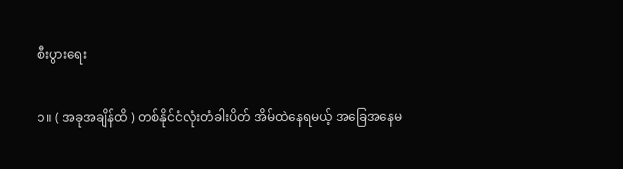စီးပွားရေး

၁။ ( အခုအချိန်ထိ ) တစ်နိုင်ငံလုံးတံခါးပိတ် အိမ်ထဲနေရမယ့် အခြေအနေမ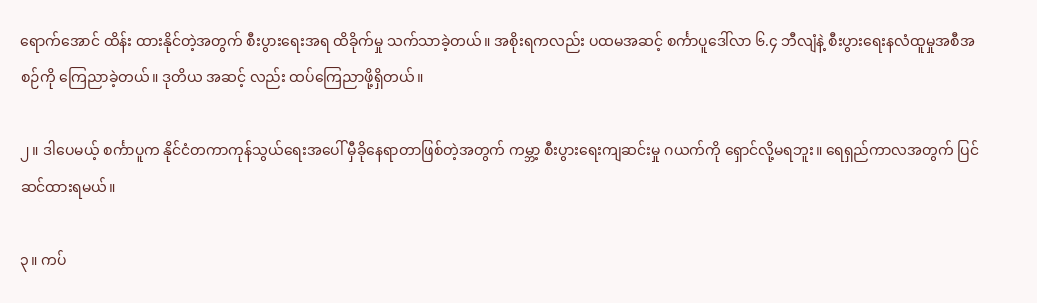ရောက်အောင် ထိန်း ထားနိုင်တဲ့အတွက် စီးပွားရေးအရ ထိခိုက်မှု သက်သာခဲ့တယ်။ အစိုးရကလည်း ပထမအဆင့် စင်္ကာပူဒေါ်လာ ၆.၄ ဘီလျံနဲ့ စီးပွားရေးနလံထူမှုအစီအစဉ်ကို ကြေညာခဲ့တယ်။ ဒုတိယ အဆင့် လည်း ထပ်ကြေညာဖို့ရှိတယ်။

၂။ ဒါပေမယ့် စင်္ကာပူက နိုင်ငံတကာကုန်သွယ်ရေးအပေါ် မှီခိုနေရာတာဖြစ်တဲ့အတွက် ကမ္ဘာ့ စီးပွားရေးကျဆင်းမှု ဂယက်ကို ရှောင်လို့မရဘူး။ ရေရှည်ကာလအတွက် ပြင်ဆင်ထားရမယ်။

၃။ ကပ်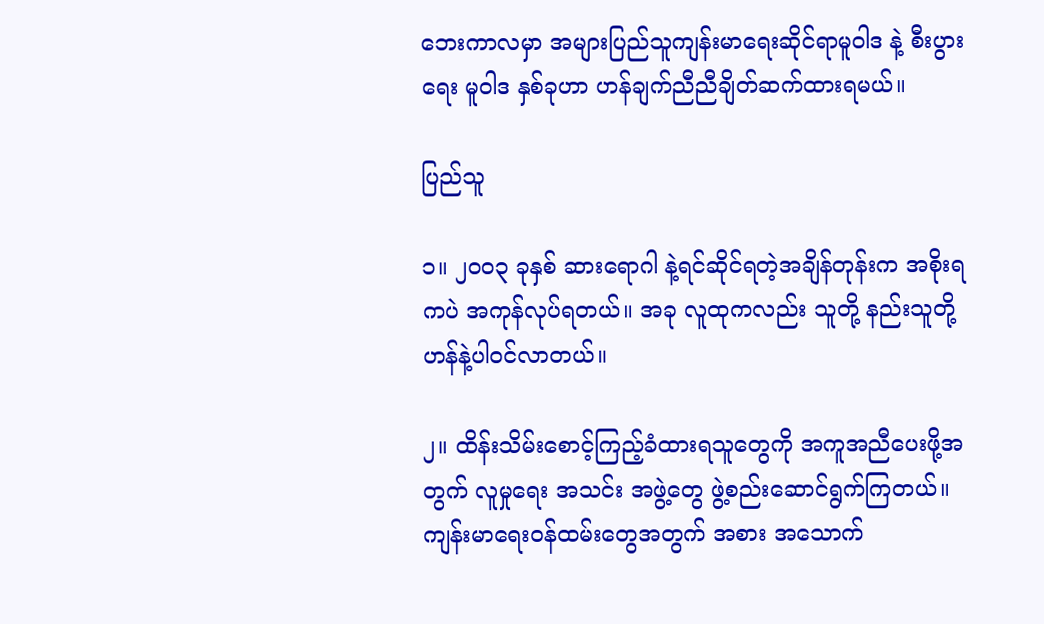ဘေးကာလမှာ အများပြည်သူကျန်းမာရေးဆိုင်ရာမူဝါဒ နဲ့ စီးပွားရေး မူဝါဒ နှစ်ခုဟာ ဟန်ချက်ညီညီချိတ်ဆက်ထားရမယ်။

ပြည်သူ

၁။ ၂၀၀၃ ခုနှစ် ဆားရောဂါ နဲ့ရင်ဆိုင်ရတဲ့အချိန်တုန်းက အစိုးရကပဲ အကုန်လုပ်ရတယ်။ အခု လူထုကလည်း သူတို့ နည်းသူတို့ဟန်နဲ့ပါဝင်လာတယ်။

၂။ ထိန်းသိမ်းစောင့်ကြည့်ခံထားရသူတွေကို အကူအညီပေးဖို့အတွက် လူမှုရေး အသင်း အဖွဲ့တွေ ဖွဲ့စည်းဆောင်ရွက်ကြတယ်။ ကျန်းမာရေးဝန်ထမ်းတွေအတွက် အစား အသောက်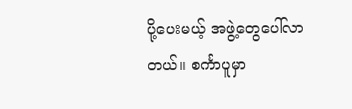ပို့ပေးမယ့် အဖွဲ့တွေပေါ်လာတယ်။ စင်္ကာပူမှာ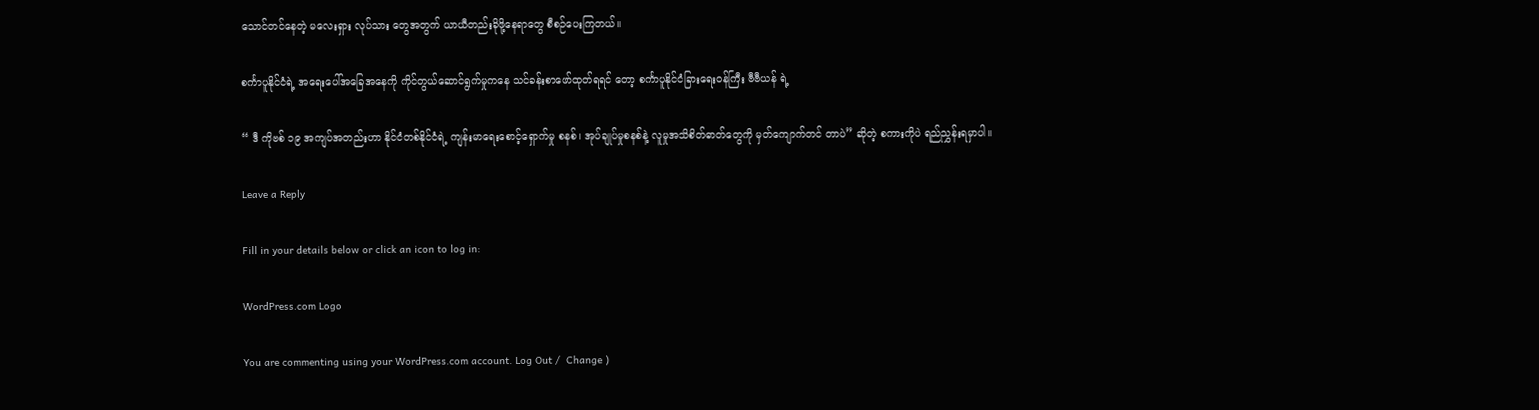သောင်တင်နေတဲ့ မလေးရှား လုပ်သား တွေအတွက် ယာယီတည်းခိုဖို့နေရာတွေ စီစဉ်ပေးကြတယ်။

စင်္ကာပူနိုင်ငံရဲ့ အရေးပေါ်အခြေအနေကို ကိုင်တွယ်ဆောင်ရွက်မှုကနေ သင်ခန်းစာဖော်ထုတ်ရရင် တော့ စင်္ကာပူနိုင်ငံခြားရေးဝန်ကြီး ဗီဗီယန် ရဲ့

“ ဒီ ကိုဗစ် ၁၉ အကျပ်အတည်းဟာ နိုင်ငံတစ်နိုင်ငံရဲ့ ကျန်းမာရေးစောင့်ရှောက်မှု စနစ်၊ အုပ်ချုပ်မှုစနစ်နဲ့ လူမှုအသိစိတ်ဓာတ်တွေကို မှတ်ကျောက်တင် တာပဲ” ဆိုတဲ့ စကားကိုပဲ ရည်ညွှန်းရမှာပါ။

Leave a Reply

Fill in your details below or click an icon to log in:

WordPress.com Logo

You are commenting using your WordPress.com account. Log Out /  Change )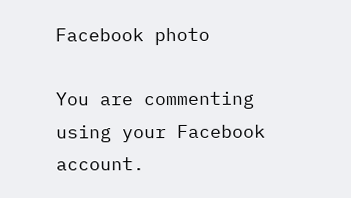Facebook photo

You are commenting using your Facebook account.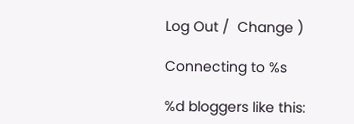Log Out /  Change )

Connecting to %s

%d bloggers like this: